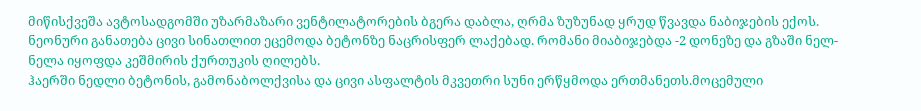მიწისქვეშა ავტოსადგომში უზარმაზარი ვენტილატორების ბგერა დაბლა, ღრმა ზუზუნად ყრუდ წვავდა ნაბიჯების ექოს. ნეონური განათება ცივი სინათლით ეცემოდა ბეტონზე ნაცრისფერ ლაქებად. რომანი მიაბიჯებდა -2 დონეზე და გზაში ნელ-ნელა იყოფდა კეშმირის ქურთუკის ღილებს.
ჰაერში ნედლი ბეტონის, გამონაბოლქვისა და ცივი ასფალტის მკვეთრი სუნი ერწყმოდა ერთმანეთს.მოცემული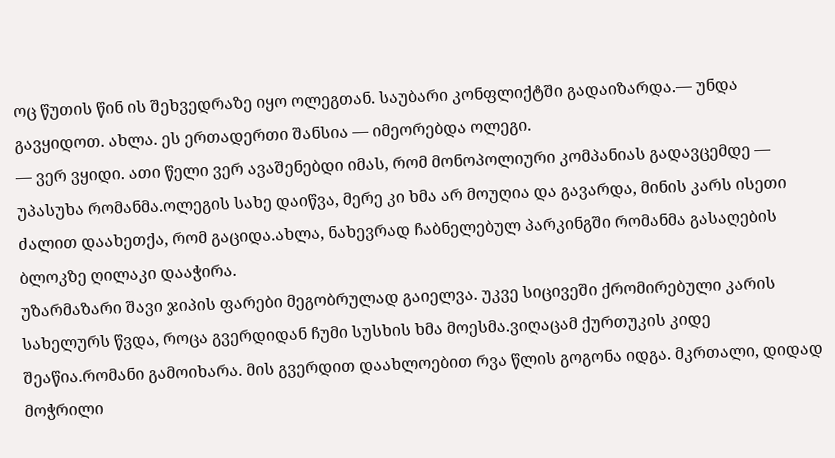ოც წუთის წინ ის შეხვედრაზე იყო ოლეგთან. საუბარი კონფლიქტში გადაიზარდა.— უნდა გავყიდოთ. ახლა. ეს ერთადერთი შანსია — იმეორებდა ოლეგი.
— ვერ ვყიდი. ათი წელი ვერ ავაშენებდი იმას, რომ მონოპოლიური კომპანიას გადავცემდე — უპასუხა რომანმა.ოლეგის სახე დაიწვა, მერე კი ხმა არ მოუღია და გავარდა, მინის კარს ისეთი ძალით დაახეთქა, რომ გაციდა.ახლა, ნახევრად ჩაბნელებულ პარკინგში რომანმა გასაღების ბლოკზე ღილაკი დააჭირა.
უზარმაზარი შავი ჯიპის ფარები მეგობრულად გაიელვა. უკვე სიცივეში ქრომირებული კარის სახელურს წვდა, როცა გვერდიდან ჩუმი სუსხის ხმა მოესმა.ვიღაცამ ქურთუკის კიდე შეაწია.რომანი გამოიხარა. მის გვერდით დაახლოებით რვა წლის გოგონა იდგა. მკრთალი, დიდად მოჭრილი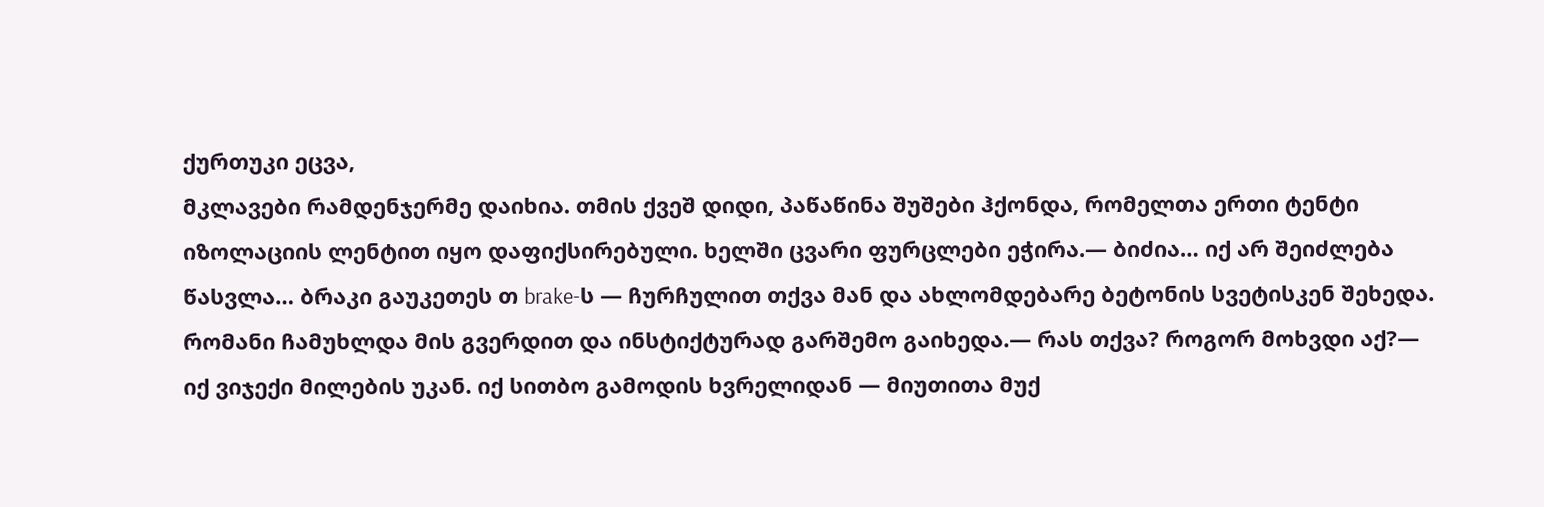ქურთუკი ეცვა,
მკლავები რამდენჯერმე დაიხია. თმის ქვეშ დიდი, პაწაწინა შუშები ჰქონდა, რომელთა ერთი ტენტი იზოლაციის ლენტით იყო დაფიქსირებული. ხელში ცვარი ფურცლები ეჭირა.— ბიძია… იქ არ შეიძლება წასვლა… ბრაკი გაუკეთეს თ brake-ს — ჩურჩულით თქვა მან და ახლომდებარე ბეტონის სვეტისკენ შეხედა.
რომანი ჩამუხლდა მის გვერდით და ინსტიქტურად გარშემო გაიხედა.— რას თქვა? როგორ მოხვდი აქ?— იქ ვიჯექი მილების უკან. იქ სითბო გამოდის ხვრელიდან — მიუთითა მუქ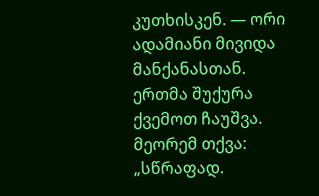კუთხისკენ. — ორი ადამიანი მივიდა მანქანასთან. ერთმა შუქურა ქვემოთ ჩაუშვა. მეორემ თქვა:
„სწრაფად.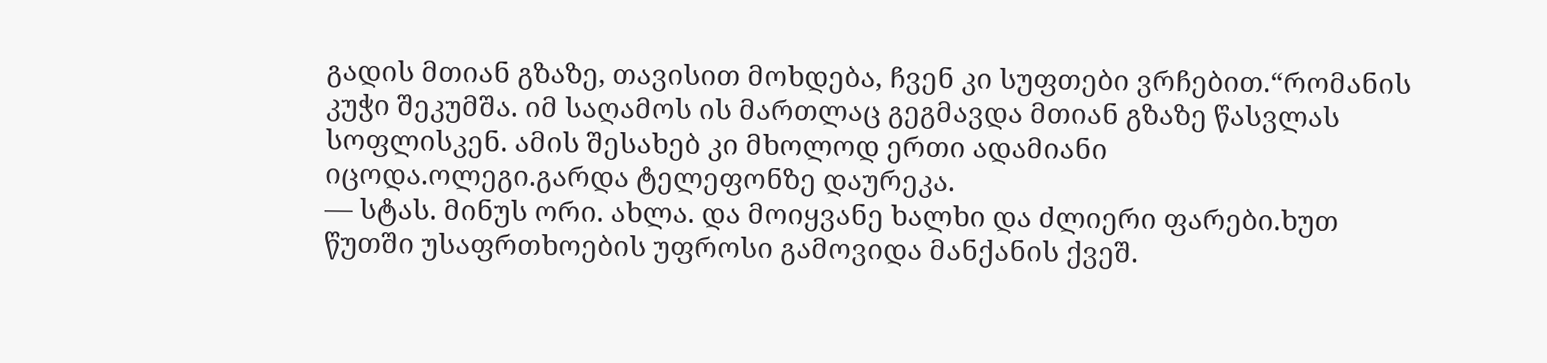გადის მთიან გზაზე, თავისით მოხდება, ჩვენ კი სუფთები ვრჩებით.“რომანის კუჭი შეკუმშა. იმ საღამოს ის მართლაც გეგმავდა მთიან გზაზე წასვლას სოფლისკენ. ამის შესახებ კი მხოლოდ ერთი ადამიანი იცოდა.ოლეგი.გარდა ტელეფონზე დაურეკა.
— სტას. მინუს ორი. ახლა. და მოიყვანე ხალხი და ძლიერი ფარები.ხუთ წუთში უსაფრთხოების უფროსი გამოვიდა მანქანის ქვეშ.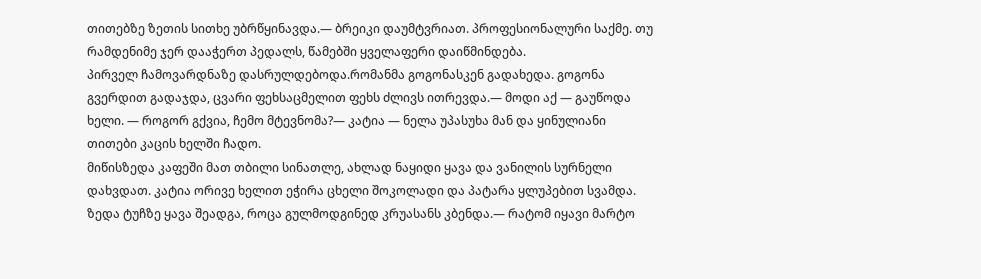თითებზე ზეთის სითხე უბრწყინავდა.— ბრეიკი დაუმტვრიათ. პროფესიონალური საქმე. თუ რამდენიმე ჯერ დააჭერთ პედალს, წამებში ყველაფერი დაიწმინდება.
პირველ ჩამოვარდნაზე დასრულდებოდა.რომანმა გოგონასკენ გადახედა. გოგონა გვერდით გადაჯდა, ცვარი ფეხსაცმელით ფეხს ძლივს ითრევდა.— მოდი აქ — გაუწოდა ხელი. — როგორ გქვია, ჩემო მტევნომა?— კატია — ნელა უპასუხა მან და ყინულიანი თითები კაცის ხელში ჩადო.
მიწისზედა კაფეში მათ თბილი სინათლე, ახლად ნაყიდი ყავა და ვანილის სურნელი დახვდათ. კატია ორივე ხელით ეჭირა ცხელი შოკოლადი და პატარა ყლუპებით სვამდა. ზედა ტუჩზე ყავა შეადგა, როცა გულმოდგინედ კრუასანს კბენდა.— რატომ იყავი მარტო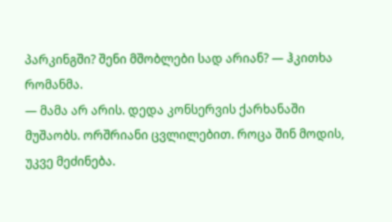პარკინგში? შენი მშობლები სად არიან? — ჰკითხა რომანმა.
— მამა არ არის. დედა კონსერვის ქარხანაში მუშაობს. ორშრიანი ცვლილებით. როცა შინ მოდის, უკვე მეძინება.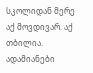სკოლიდან მერე აქ მოვდივარ. აქ თბილია. ადამიანები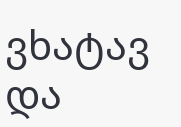ვხატავ და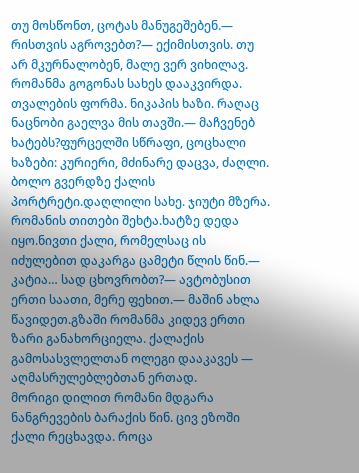თუ მოსწონთ, ცოტას მანუგეშებენ.— რისთვის აგროვებთ?— ექიმისთვის. თუ არ მკურნალობენ, მალე ვერ ვიხილავ.
რომანმა გოგონას სახეს დააკვირდა. თვალების ფორმა. ნიკაპის ხაზი. რაღაც ნაცნობი გაელვა მის თავში.— მაჩვენებ ხატებს?ფურცელში სწრაფი, ცოცხალი ხაზები: კურიერი, მძინარე დაცვა, ძაღლი. ბოლო გვერდზე ქალის პორტრეტი.დაღლილი სახე. ჯიუტი მზერა.
რომანის თითები შეხტა.ხატზე დედა იყო.ნივთი ქალი, რომელსაც ის იძულებით დაკარგა ცამეტი წლის წინ.— კატია… სად ცხოვრობთ?— ავტობუსით ერთი საათი, მერე ფეხით.— მაშინ ახლა წავიდეთ.გზაში რომანმა კიდევ ერთი ზარი განახორციელა. ქალაქის გამოსასვლელთან ოლეგი დააკავეს — აღმასრულებლებთან ერთად.
მორიგი დილით რომანი მდგარა ნანგრევების ბარაქის წინ. ცივ ეზოში ქალი რეცხავდა. როცა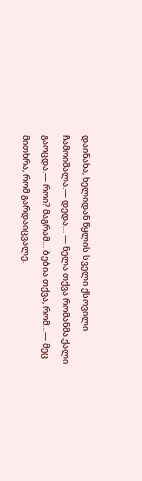დაინახა, ხელიდან წყლის სველი ქსოვილი ჩამოიშალა.— დედა… — ნელა თქვა რომანმა.ქალი გაოცდა.— როი? მაგრამ… ბებია თქვა, რომ…— მეც მითხრა, რომ გარდაიცვალე.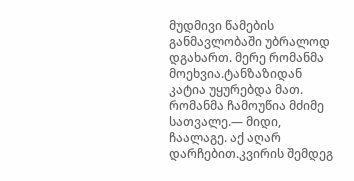მუდმივი წამების განმავლობაში უბრალოდ დგახართ. მერე რომანმა მოეხვია.ტანზაზიდან კატია უყურებდა მათ. რომანმა ჩამოუწია მძიმე სათვალე.— მიდი, ჩაალაგე. აქ აღარ დარჩებით.კვირის შემდეგ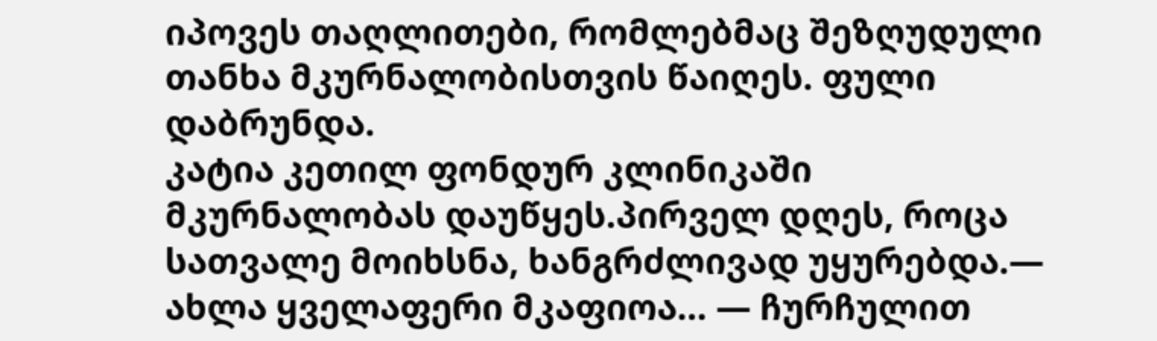იპოვეს თაღლითები, რომლებმაც შეზღუდული თანხა მკურნალობისთვის წაიღეს. ფული დაბრუნდა.
კატია კეთილ ფონდურ კლინიკაში მკურნალობას დაუწყეს.პირველ დღეს, როცა სათვალე მოიხსნა, ხანგრძლივად უყურებდა.— ახლა ყველაფერი მკაფიოა… — ჩურჩულით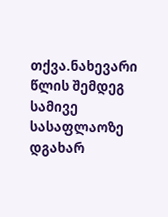თქვა.ნახევარი წლის შემდეგ სამივე სასაფლაოზე დგახარ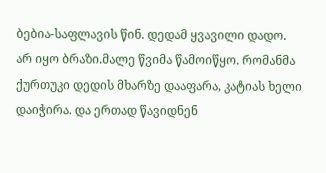ბებია-საფლავის წინ. დედამ ყვავილი დადო.
არ იყო ბრაზი.მალე წვიმა წამოიწყო. რომანმა ქურთუკი დედის მხარზე დააფარა, კატიას ხელი დაიჭირა. და ერთად წავიდნენ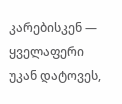კარებისკენ — ყველაფერი უკან დატოვეს,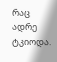რაც ადრე ტკიოდა.